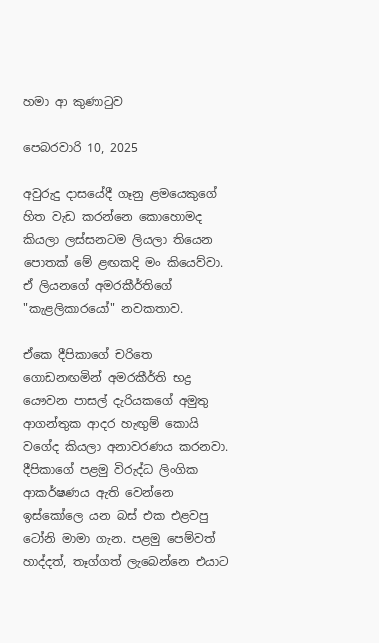හමා ආ කුණාටුව

පෙබරවාරි 10, 2025

අවුරුදු දාසයේදී ගෑනු ළමයෙකුගේ හිත වැඩ කරන්නෙ කොහොමද කියලා ලස්සනටම ලියලා තියෙන පොතක් මේ ළඟකදි මං කියෙව්වා. ඒ ලියනගේ අමරකීර්තිගේ "කැළලිකාරයෝ" නවකතාව.

ඒකෙ දීපිකාගේ චරිතෙ ගොඩනඟමින් අමරකීර්ති භද්‍ර යෞවන පාසල් දැරියකගේ අමුතු ආගන්තුක ආදර හැඟුම් කොයි වගේද කියලා අනාවරණය කරනවා. දීපිකාගේ පළමු විරුද්ධ ලිංගික ආකර්ෂණය ඇති වෙන්නෙ ඉස්කෝලෙ යන බස් එක එළවපු ටෝනි මාමා ගැන. පළමු පෙම්වත් හාද්දත්, තෑග්ගත් ලැබෙන්නෙ එයාට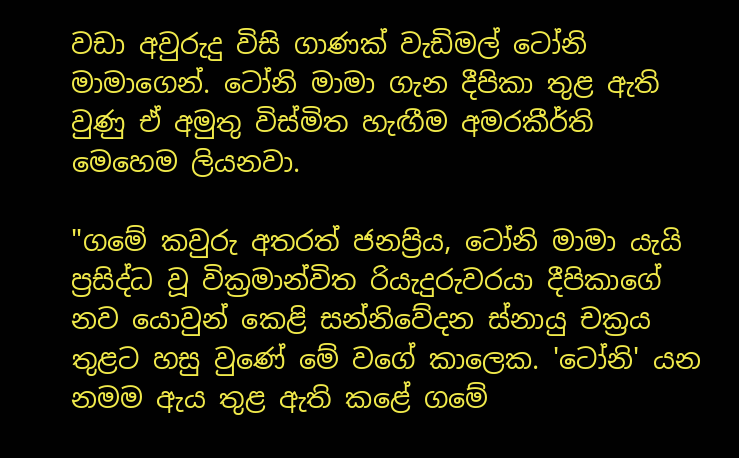වඩා අවුරුදු විසි ගාණක් වැඩිමල් ටෝනි මාමාගෙන්. ටෝනි මාමා ගැන දීපිකා තුළ ඇති වුණු ඒ අමුතු විස්මිත හැඟීම අමරකීර්ති මෙහෙම ලියනවා.

"ගමේ කවුරු අතරත් ජනප්‍රිය, ටෝනි මාමා යැයි ප්‍රසිද්ධ වූ වික්‍රමාන්විත රියැදුරුවරයා දීපිකාගේ නව යොවුන් කෙළි සන්නිවේදන ස්නායු චක්‍රය තුළට හසු වුණේ මේ වගේ කාලෙක. 'ටෝනි' යන නමම ඇය තුළ ඇති කළේ ගමේ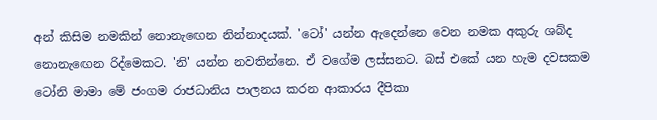අන් කිසිම නමකින් නොනැඟෙන නින්නාදයක්. 'ටෝ' යන්න ඇදෙන්නෙ වෙන නමක අකුරු ශබ්ද නොනැඟෙන රිද්මෙකට. 'නි' යන්න නවතින්නෙ. ඒ වගේම ලස්සනට. බස් එකේ යන හැම දවසකම ටෝනි මාමා මේ ජංගම රාජධානිය පාලනය කරන ආකාරය දීපිකා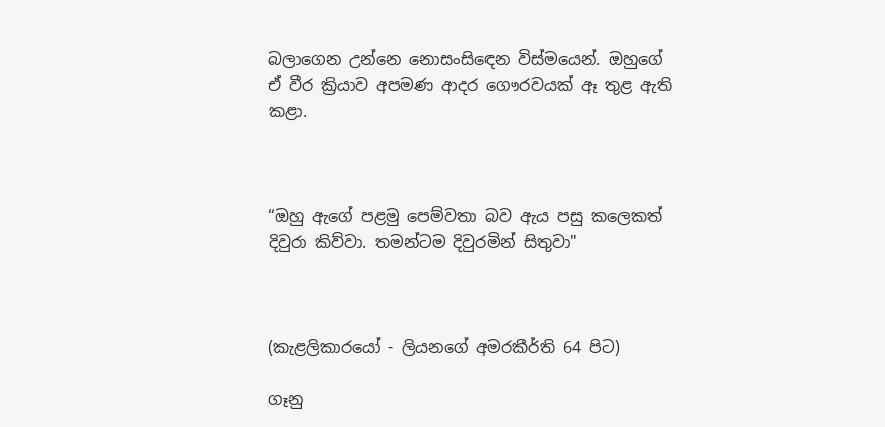බලාගෙන උන්නෙ නොසංසිඳෙන විස්මයෙන්. ඔහුගේ ඒ වීර ක්‍රියාව අපමණ ආදර ගෞරවයක් ඈ තුළ ඇති කළා.



“ඔහු ඇගේ පළමු පෙම්වතා බව ඇය පසු කලෙකත් දිවුරා කිව්වා. තමන්ටම දිවුරමින් සිතුවා"



(කැළලිකාරයෝ - ලියනගේ අමරකීර්ති 64 පිට)

ගෑනු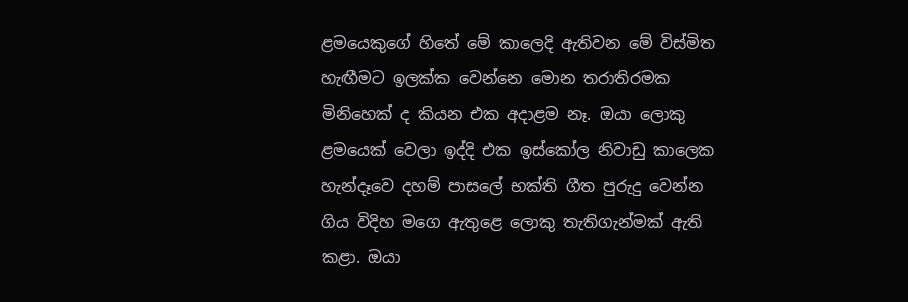ළමයෙකුගේ හිතේ මේ කාලෙදි ඇතිවන මේ විස්මිත හැඟීමට ඉලක්ක වෙන්නෙ මොන තරාතිරමක මිනිහෙක් ද කියන එක අදාළම නෑ. ඔයා ලොකු ළමයෙක් වෙලා ඉද්දි එක ඉස්කෝල නිවාඩු කාලෙක හැන්දෑවෙ දහම් පාසලේ භක්ති ගීත පුරුදු වෙන්න ගිය විදිහ මගෙ ඇතුළෙ ලොකු තැතිගැන්මක් ඇති කළා. ඔයා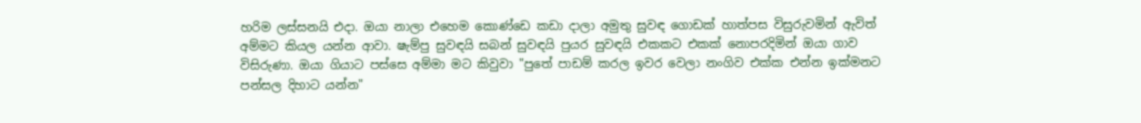හරිම ලස්සනයි එදා. ඔයා නාලා එහෙම කොණ්ඩෙ කඩා දාලා අමුතු සුවඳ ගොඩක් හාත්පස විසුරුවමින් ඇවිත් අම්මට කියල යන්න ආවා. ෂැම්පු සුවඳයි සබන් සුවඳයි පුයර සුවඳයි එකකට එකක් නොපරදිමින් ඔයා ගාව විසිරුණා. ඔයා ගියාට පස්සෙ අම්මා මට කිවුවා "පුතේ පාඩම් කරල ඉවර වෙලා නංගිව එක්ක එන්න ඉක්මනට පන්සල දිහාට යන්න"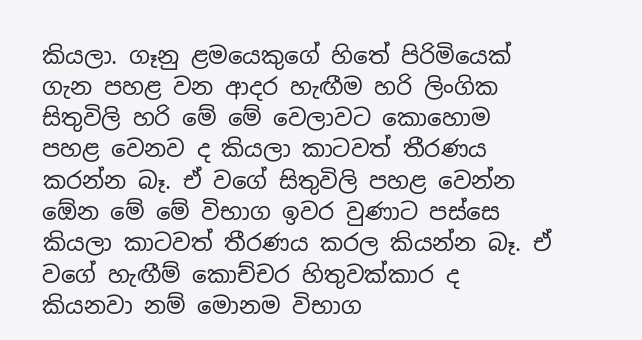කියලා. ගෑනු ළමයෙකුගේ හිතේ පිරිමියෙක් ගැන පහළ වන ආදර හැඟීම හරි ලිංගික සිතුවිලි හරි මේ මේ වෙලාවට කොහොම පහළ වෙනව ද කියලා කාටවත් තීරණය කරන්න බෑ. ඒ වගේ සිතුවිලි පහළ වෙන්න ඕ‍ෙන මේ මේ විභාග ඉවර වුණාට පස්සෙ කියලා කාටවත් තීරණය කරල කියන්න බෑ. ඒ වගේ හැඟීම් කොච්චර හිතුවක්කාර ද කියනවා නම් මොනම විභාග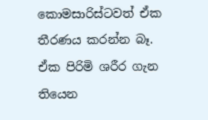කොමසාරිස්ටවත් ඒක තීරණය කරන්න බෑ. ඒක පිරිමි ශරීර ගැන තියෙන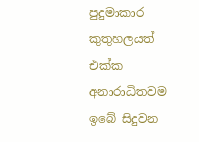පුදුමාකාර කුතුහලයත් එක්ක අනාරාධිතවම ඉබේ සිදුවන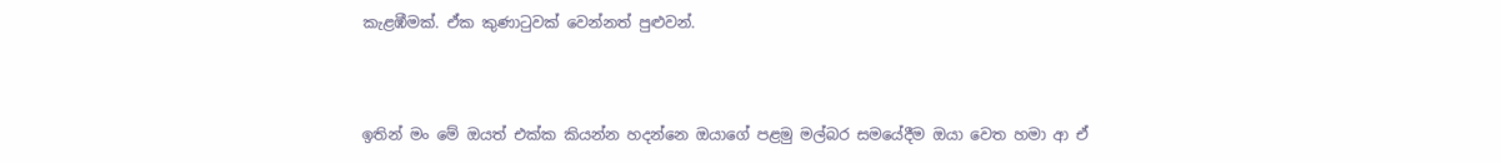කැළඹීමක්. ඒක කුණාටුවක් වෙන්නත් පුළුවන්.



ඉතින් මං මේ ඔයත් එක්ක කියන්න හදන්නෙ ඔයාගේ පළමු මල්බර සමයේදීම ඔයා වෙත හමා ආ ඒ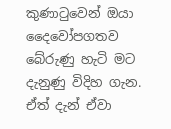කුණාටුවෙන් ඔයා දෛවෝපගතව බේරුණු හැටි මට දැනුණු විදිහ ගැන. ඒත් දැන් ඒවා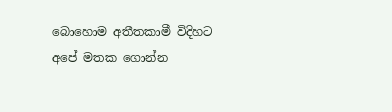බොහොම අතීතකාමී විදිහට අපේ මතක ගොන්න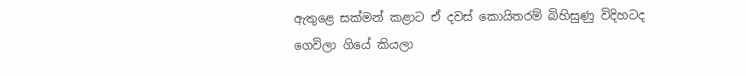ඇතුළෙ සක්මන් කළාට ඒ දවස් කොයිතරම් බිහිසුණු විදිහටද ගෙවිලා ගියේ කියලා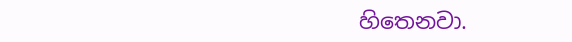හිතෙනවා.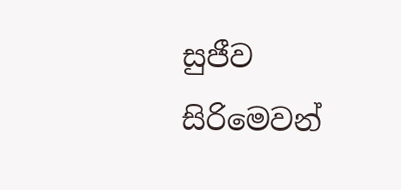සුජීව සිරිමෙවන්